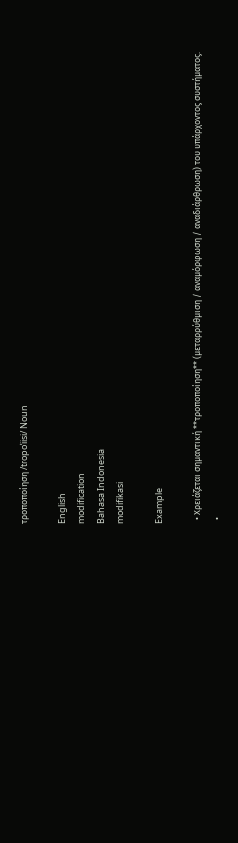τροποποίηση /tɾopoˈiisi/ Noun

English
modification
Bahasa Indonesia
modifikasi

Example

  • Χρειάζεται σημαντική **τροποποίηση** (μεταρρύθμιση / αναμόρφωση / αναδιάρθρωση) του υπάρχοντος συστήματος.
  •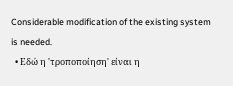Considerable modification of the existing system is needed.
  • Εδώ η 'τροποποίηση' είναι η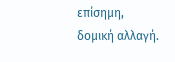επίσημη, δομική αλλαγή.